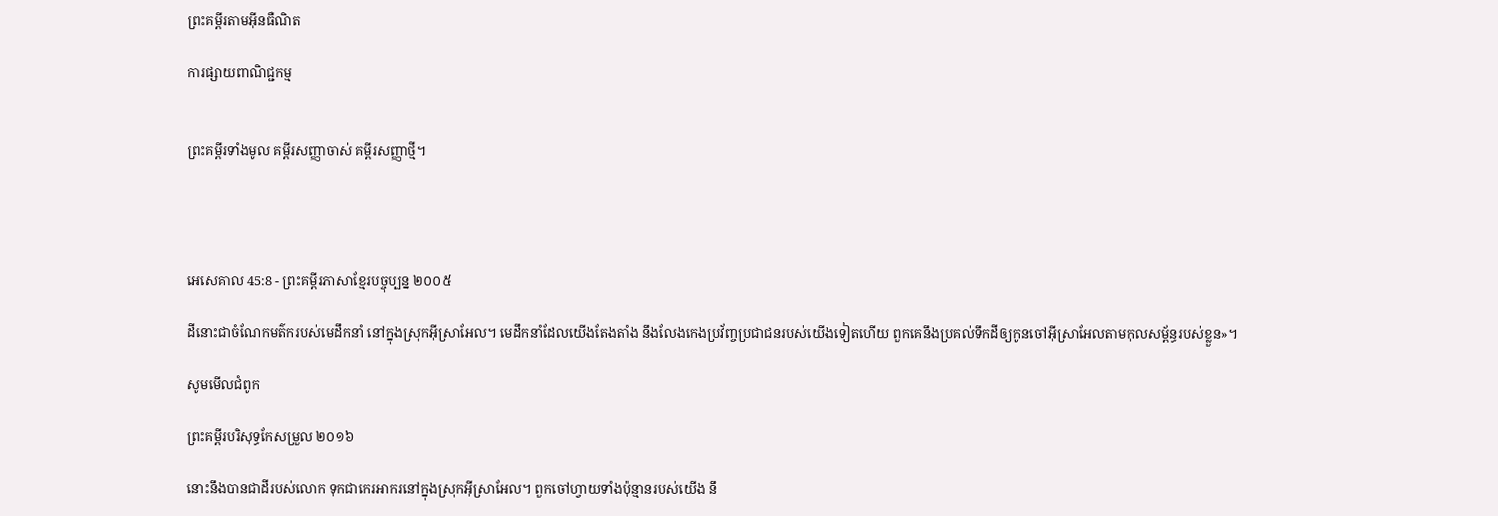ព្រះគម្ពីរតាមអ៊ីនធឺណិត

ការផ្សាយពាណិជ្ជកម្ម


ព្រះគម្ពីរទាំងមូល គម្ពីរសញ្ញាចាស់ គម្ពីរសញ្ញាថ្មី។




អេ‌សេ‌គាល 45:8 - ព្រះគម្ពីរភាសាខ្មែរបច្ចុប្បន្ន ២០០៥

ដីនោះជាចំណែកមត៌ករបស់មេដឹកនាំ នៅក្នុងស្រុកអ៊ីស្រា‌អែល។ មេដឹកនាំដែលយើងតែង‌តាំង នឹងលែងកេង‌ប្រវ័ញ្ចប្រជា‌ជនរបស់យើងទៀតហើយ ពួកគេនឹងប្រគល់ទឹកដីឲ្យកូនចៅអ៊ីស្រា‌អែលតាមកុល‌សម្ព័ន្ធរបស់ខ្លួន»។

សូមមើលជំពូក

ព្រះគម្ពីរបរិសុទ្ធកែសម្រួល ២០១៦

នោះនឹងបានជាដីរបស់លោក ទុកជាកេរ‌អាករនៅក្នុងស្រុកអ៊ីស្រា‌អែល។ ពួកចៅ‌ហ្វាយទាំងប៉ុន្មានរបស់យើង នឹ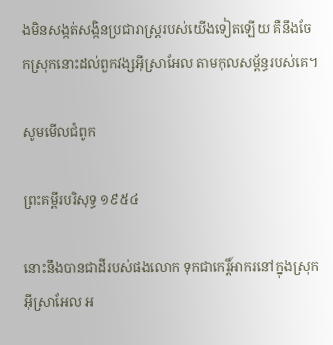ងមិនសង្កត់‌សង្កិនប្រជា‌រាស្ត្ររបស់យើងទៀតឡើយ គឺនឹងចែកស្រុកនោះដល់ពួកវង្សអ៊ីស្រា‌អែល តាមកុល‌សម្ព័ន្ធរបស់គេ។

សូមមើលជំពូក

ព្រះគម្ពីរបរិសុទ្ធ ១៩៥៤

នោះនឹងបានជាដីរបស់ផងលោក ទុកជាកេរ្តិ៍‌អាករនៅក្នុងស្រុកអ៊ីស្រាអែល អ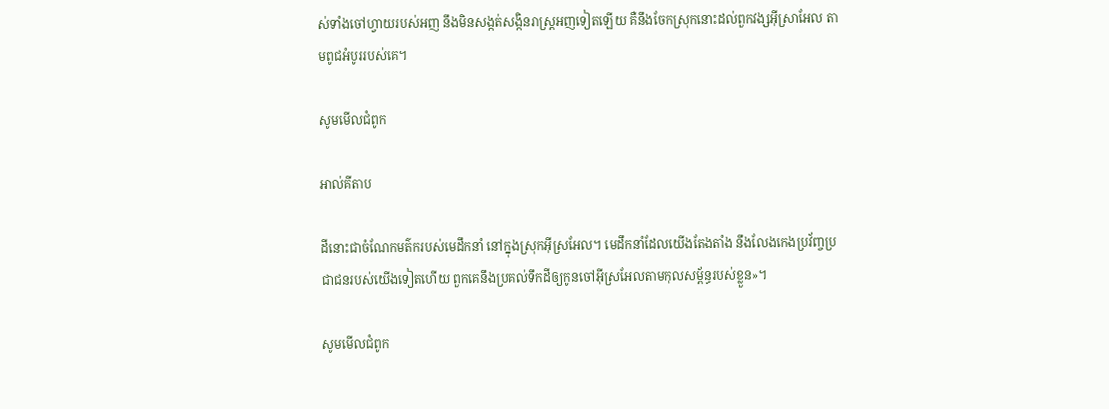ស់ទាំងចៅហ្វាយរបស់អញ នឹងមិនសង្កត់‌សង្កិនរាស្ត្រអញទៀតឡើយ គឺនឹងចែកស្រុកនោះដល់ពួកវង្សអ៊ីស្រាអែល តាមពូជអំបូររបស់គេ។

សូមមើលជំពូក

អាល់គីតាប

ដីនោះជាចំណែកមត៌ករបស់មេដឹកនាំ នៅក្នុងស្រុកអ៊ីស្រ‌អែល។ មេដឹកនាំដែលយើងតែង‌តាំង នឹងលែងកេង‌ប្រវ័ញ្ចប្រជា‌ជនរបស់យើងទៀតហើយ ពួកគេនឹងប្រគល់ទឹកដីឲ្យកូនចៅអ៊ីស្រ‌អែលតាមកុល‌សម្ព័ន្ធរបស់ខ្លួន»។

សូមមើលជំពូក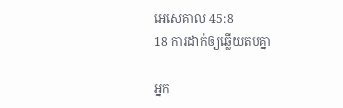អេ‌សេ‌គាល 45:8
18 ការដាក់ឲ្យឆ្លើយតបគ្នា

អ្នក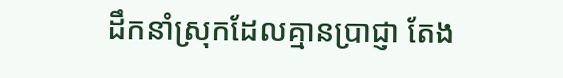ដឹកនាំស្រុកដែលគ្មានប្រាជ្ញា តែង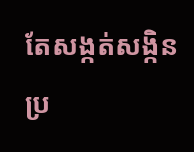តែសង្កត់‌សង្កិនប្រ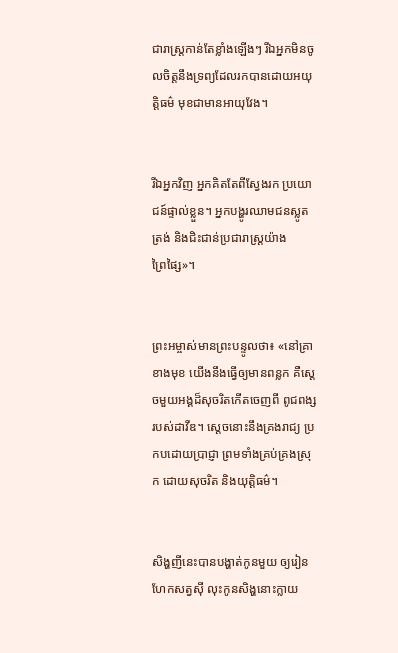ជា‌រាស្ត្រកាន់តែខ្លាំងឡើងៗ រីឯអ្នកមិនចូលចិត្តនឹងទ្រព្យដែលរកបានដោយអយុត្តិធម៌ មុខជាមានអាយុវែង។


រីឯអ្នកវិញ អ្នកគិតតែពីស្វែងរក ប្រយោជន៍ផ្ទាល់ខ្លួន។ អ្នកបង្ហូរឈាមជនស្លូតត្រង់ និងជិះ‌ជាន់ប្រជា‌រាស្ត្រយ៉ាងព្រៃ‌ផ្សៃ»។


ព្រះ‌អម្ចាស់មានព្រះ‌បន្ទូលថា៖ «នៅគ្រាខាងមុខ យើងនឹងធ្វើឲ្យមានពន្លក គឺស្ដេចមួយអង្គដ៏សុចរិតកើតចេញពី ពូជ‌ពង្សរបស់ដាវីឌ។ ស្ដេចនោះនឹងគ្រងរាជ្យ ប្រកបដោយប្រាជ្ញា ព្រមទាំងគ្រប់‌គ្រងស្រុក ដោយសុចរិត និងយុត្តិធម៌។


សិង្ហញីនេះបានបង្ហាត់កូនមួយ ឲ្យរៀនហែកសត្វស៊ី លុះកូនសិង្ហនោះក្លាយ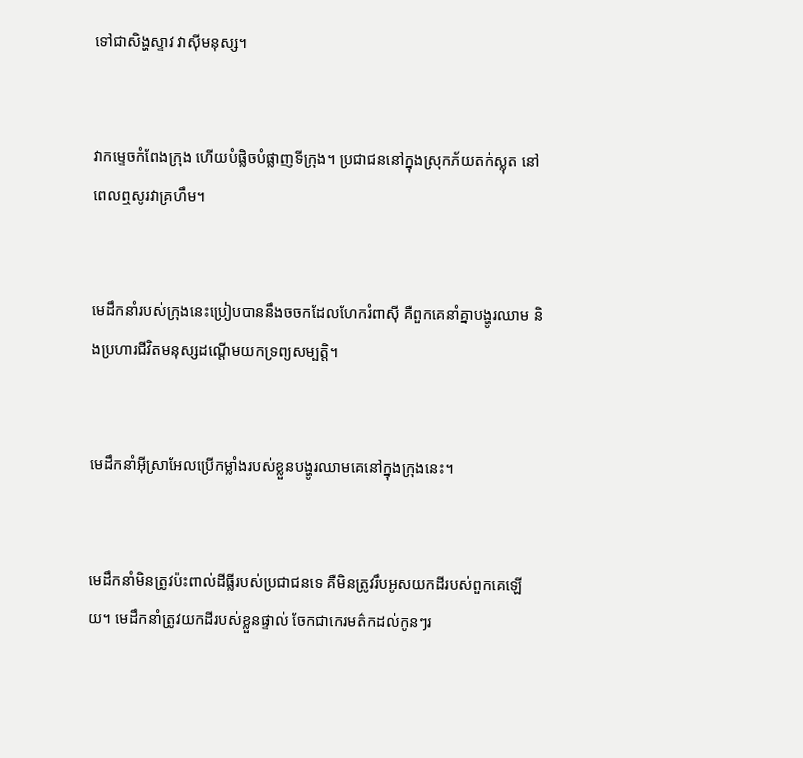ទៅជាសិង្ហស្ទាវ វាស៊ីមនុស្ស។


វាកម្ទេចកំពែងក្រុង ហើយបំផ្លិច‌បំផ្លាញទីក្រុង។ ប្រជា‌ជននៅក្នុងស្រុកភ័យតក់‌ស្លុត នៅពេលឮសូរវាគ្រហឹម។


មេដឹកនាំរបស់ក្រុងនេះប្រៀបបាននឹងចចកដែលហែករំពាស៊ី គឺពួកគេនាំគ្នាបង្ហូរឈាម និងប្រហារជីវិតមនុស្សដណ្ដើមយកទ្រព្យសម្បត្តិ។


មេដឹកនាំអ៊ីស្រា‌អែលប្រើកម្លាំងរបស់ខ្លួនបង្ហូរឈាមគេនៅក្នុងក្រុងនេះ។


មេដឹកនាំមិនត្រូវប៉ះ‌ពាល់ដី‌ធ្លីរបស់ប្រជា‌ជនទេ គឺមិនត្រូវរឹបអូសយកដីរបស់ពួកគេឡើយ។ មេដឹកនាំត្រូវយកដីរបស់ខ្លួនផ្ទាល់ ចែកជាកេរ‌មត៌កដល់កូនៗរ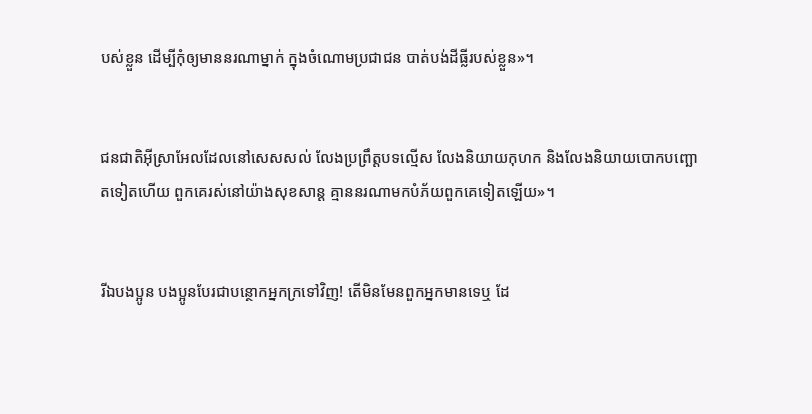បស់ខ្លួន ដើម្បីកុំឲ្យមាននរណាម្នាក់ ក្នុងចំណោមប្រជា‌ជន បាត់បង់ដី‌ធ្លីរបស់ខ្លួន»។


ជន‌ជាតិអ៊ីស្រា‌អែលដែលនៅសេស‌សល់ លែងប្រព្រឹត្តបទល្មើស លែងនិយាយកុហក និងលែងនិយាយបោកបញ្ឆោតទៀតហើយ ពួកគេរស់នៅយ៉ាងសុខ‌សាន្ត គ្មាននរណាមកបំភ័យពួកគេទៀតឡើយ»។


រីឯបងប្អូន បងប្អូនបែរជាបន្ថោកអ្នកក្រទៅវិញ! តើមិនមែនពួកអ្នកមានទេឬ ដែ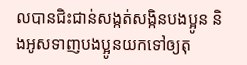លបានជិះ‌ជាន់សង្កត់‌សង្កិនបងប្អូន និងអូសទាញបងប្អូនយកទៅឲ្យតុ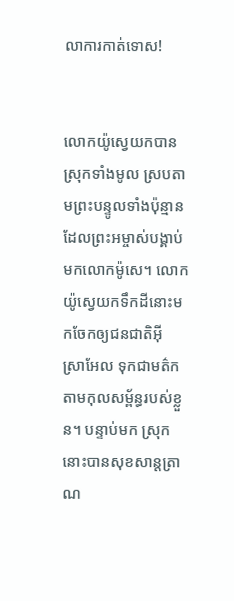លាការកាត់ទោស!


លោកយ៉ូស្វេយកបានស្រុកទាំងមូល ស្របតាមព្រះ‌បន្ទូលទាំងប៉ុន្មានដែលព្រះ‌អម្ចាស់បង្គាប់មកលោកម៉ូសេ។ លោកយ៉ូស្វេយកទឹកដីនោះមកចែកឲ្យជន‌ជាតិអ៊ីស្រា‌អែល ទុកជាមត៌ក តាមកុល‌សម្ព័ន្ធរបស់ខ្លួន។ បន្ទាប់មក ស្រុកនោះបានសុខ‌សាន្ត‌ត្រាណ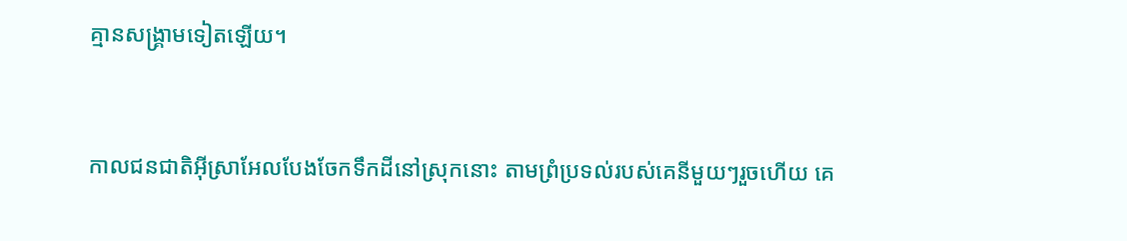គ្មានសង្គ្រាមទៀតឡើយ។


កាលជន‌ជាតិអ៊ីស្រា‌អែលបែងចែកទឹកដីនៅស្រុកនោះ តាមព្រំ‌ប្រទល់របស់គេនីមួយៗរួចហើយ គេ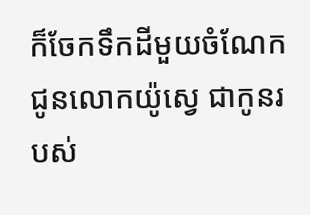ក៏ចែកទឹកដីមួយចំណែកជូនលោកយ៉ូស្វេ ជាកូនរបស់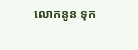លោកនូន ទុក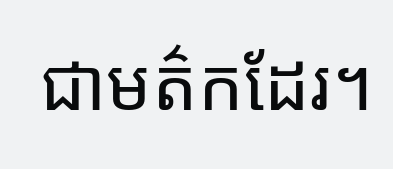ជាមត៌កដែរ។